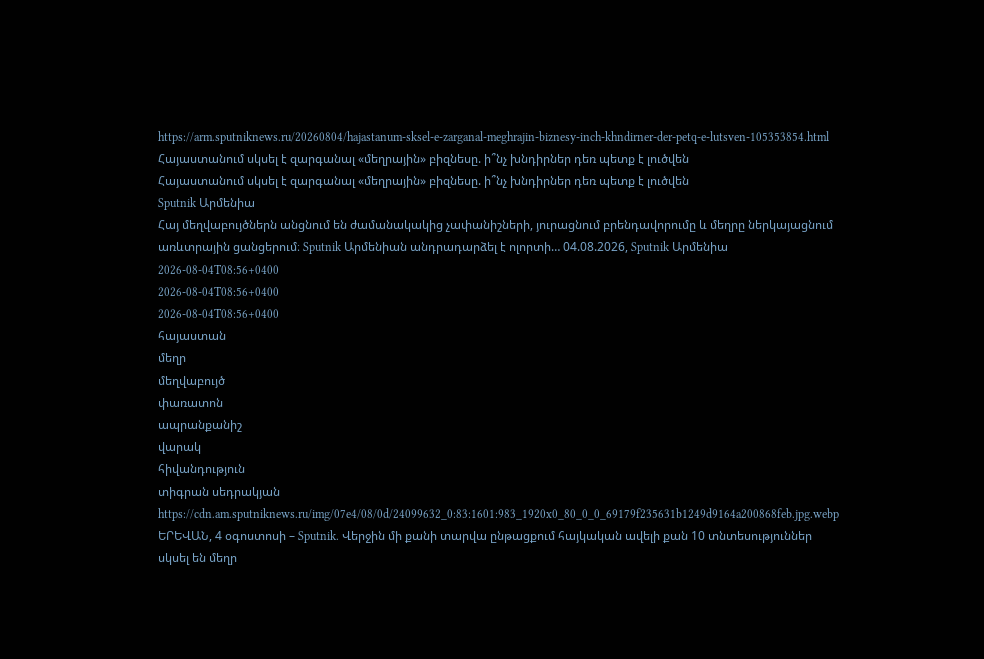https://arm.sputniknews.ru/20260804/hajastanum-sksel-e-zarganal-meghrajin-biznesy-inch-khndirner-der-petq-e-lutsven-105353854.html
Հայաստանում սկսել է զարգանալ «մեղրային» բիզնեսը. ի՞նչ խնդիրներ դեռ պետք է լուծվեն
Հայաստանում սկսել է զարգանալ «մեղրային» բիզնեսը. ի՞նչ խնդիրներ դեռ պետք է լուծվեն
Sputnik Արմենիա
Հայ մեղվաբույծներն անցնում են ժամանակակից չափանիշների, յուրացնում բրենդավորումը և մեղրը ներկայացնում առևտրային ցանցերում։ Sputnik Արմենիան անդրադարձել է ոլորտի… 04.08.2026, Sputnik Արմենիա
2026-08-04T08:56+0400
2026-08-04T08:56+0400
2026-08-04T08:56+0400
հայաստան
մեղր
մեղվաբույծ
փառատոն
ապրանքանիշ
վարակ
հիվանդություն
տիգրան սեդրակյան
https://cdn.am.sputniknews.ru/img/07e4/08/0d/24099632_0:83:1601:983_1920x0_80_0_0_69179f235631b1249d9164a200868feb.jpg.webp
ԵՐԵՎԱՆ, 4 օգոստոսի – Sputnik. Վերջին մի քանի տարվա ընթացքում հայկական ավելի քան 10 տնտեսություններ սկսել են մեղր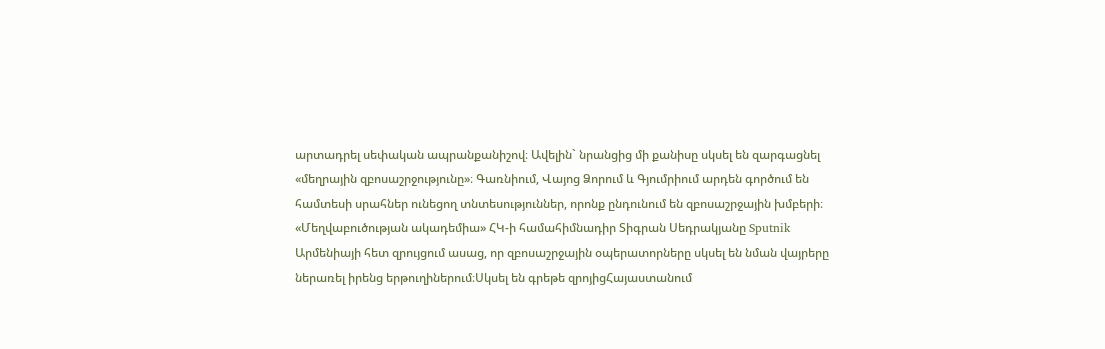արտադրել սեփական ապրանքանիշով։ Ավելին` նրանցից մի քանիսը սկսել են զարգացնել «մեղրային զբոսաշրջությունը»։ Գառնիում, Վայոց Ձորում և Գյումրիում արդեն գործում են համտեսի սրահներ ունեցող տնտեսություններ, որոնք ընդունում են զբոսաշրջային խմբերի։ «Մեղվաբուծության ակադեմիա» ՀԿ-ի համահիմնադիր Տիգրան Սեդրակյանը Sputnik Արմենիայի հետ զրույցում ասաց, որ զբոսաշրջային օպերատորները սկսել են նման վայրերը ներառել իրենց երթուղիներում։Սկսել են գրեթե զրոյիցՀայաստանում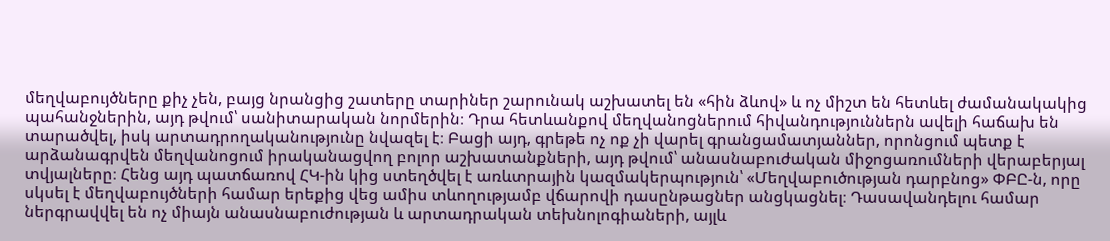մեղվաբույծները քիչ չեն, բայց նրանցից շատերը տարիներ շարունակ աշխատել են «հին ձևով» և ոչ միշտ են հետևել ժամանակակից պահանջներին, այդ թվում՝ սանիտարական նորմերին։ Դրա հետևանքով մեղվանոցներում հիվանդություններն ավելի հաճախ են տարածվել, իսկ արտադրողականությունը նվազել է։ Բացի այդ, գրեթե ոչ ոք չի վարել գրանցամատյաններ, որոնցում պետք է արձանագրվեն մեղվանոցում իրականացվող բոլոր աշխատանքների, այդ թվում՝ անասնաբուժական միջոցառումների վերաբերյալ տվյալները։ Հենց այդ պատճառով ՀԿ-ին կից ստեղծվել է առևտրային կազմակերպություն՝ «Մեղվաբուծության դարբնոց» ՓԲԸ-ն, որը սկսել է մեղվաբույծների համար երեքից վեց ամիս տևողությամբ վճարովի դասընթացներ անցկացնել։ Դասավանդելու համար ներգրավվել են ոչ միայն անասնաբուժության և արտադրական տեխնոլոգիաների, այլև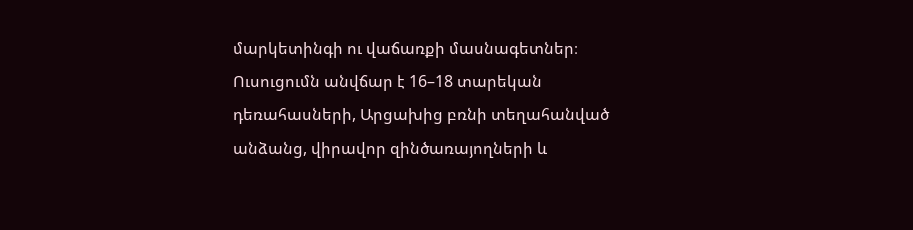մարկետինգի ու վաճառքի մասնագետներ։ Ուսուցումն անվճար է 16–18 տարեկան դեռահասների, Արցախից բռնի տեղահանված անձանց, վիրավոր զինծառայողների և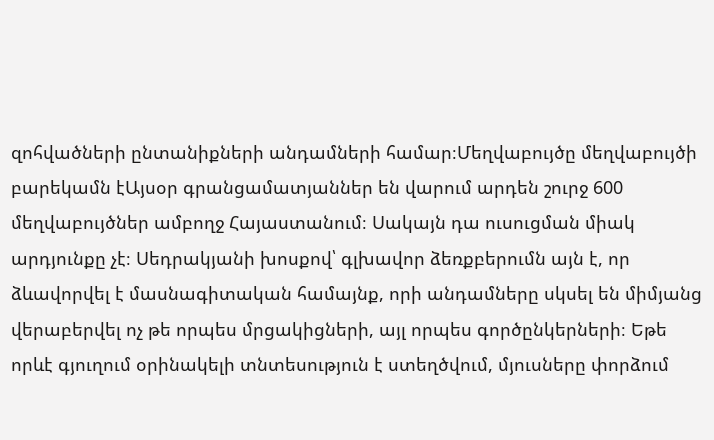զոհվածների ընտանիքների անդամների համար։Մեղվաբույծը մեղվաբույծի բարեկամն էԱյսօր գրանցամատյաններ են վարում արդեն շուրջ 600 մեղվաբույծներ ամբողջ Հայաստանում։ Սակայն դա ուսուցման միակ արդյունքը չէ։ Սեդրակյանի խոսքով՝ գլխավոր ձեռքբերումն այն է, որ ձևավորվել է մասնագիտական համայնք, որի անդամները սկսել են միմյանց վերաբերվել ոչ թե որպես մրցակիցների, այլ որպես գործընկերների։ Եթե որևէ գյուղում օրինակելի տնտեսություն է ստեղծվում, մյուսները փորձում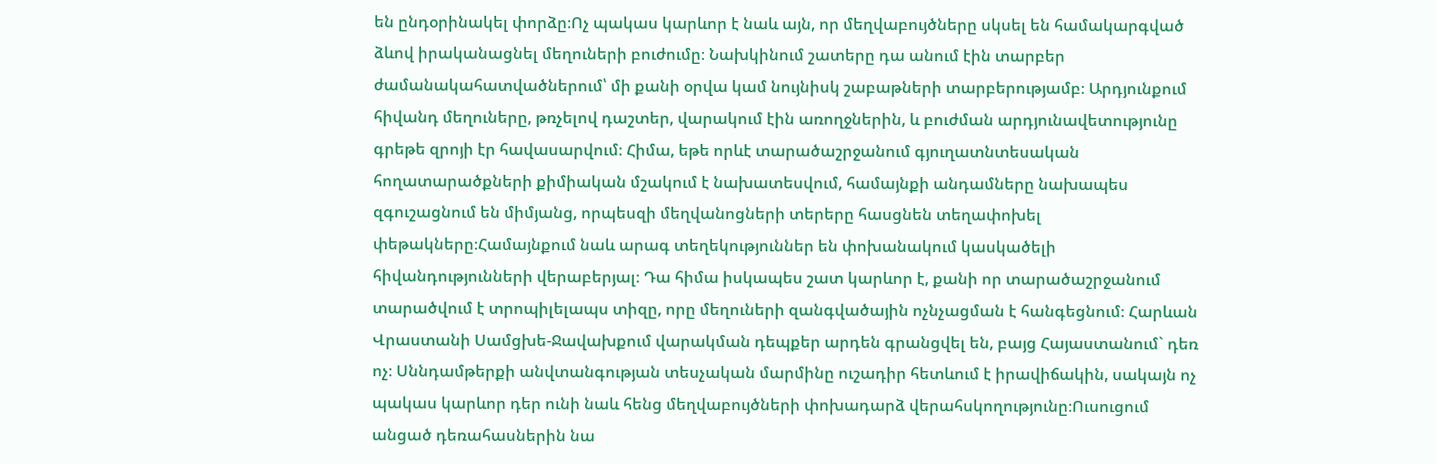են ընդօրինակել փորձը։Ոչ պակաս կարևոր է նաև այն, որ մեղվաբույծները սկսել են համակարգված ձևով իրականացնել մեղուների բուժումը։ Նախկինում շատերը դա անում էին տարբեր ժամանակահատվածներում՝ մի քանի օրվա կամ նույնիսկ շաբաթների տարբերությամբ։ Արդյունքում հիվանդ մեղուները, թռչելով դաշտեր, վարակում էին առողջներին, և բուժման արդյունավետությունը գրեթե զրոյի էր հավասարվում։ Հիմա, եթե որևէ տարածաշրջանում գյուղատնտեսական հողատարածքների քիմիական մշակում է նախատեսվում, համայնքի անդամները նախապես զգուշացնում են միմյանց, որպեսզի մեղվանոցների տերերը հասցնեն տեղափոխել փեթակները։Համայնքում նաև արագ տեղեկություններ են փոխանակում կասկածելի հիվանդությունների վերաբերյալ։ Դա հիմա իսկապես շատ կարևոր է, քանի որ տարածաշրջանում տարածվում է տրոպիլելապս տիզը, որը մեղուների զանգվածային ոչնչացման է հանգեցնում։ Հարևան Վրաստանի Սամցխե-Ջավախքում վարակման դեպքեր արդեն գրանցվել են, բայց Հայաստանում` դեռ ոչ։ Սննդամթերքի անվտանգության տեսչական մարմինը ուշադիր հետևում է իրավիճակին, սակայն ոչ պակաս կարևոր դեր ունի նաև հենց մեղվաբույծների փոխադարձ վերահսկողությունը։Ուսուցում անցած դեռահասներին նա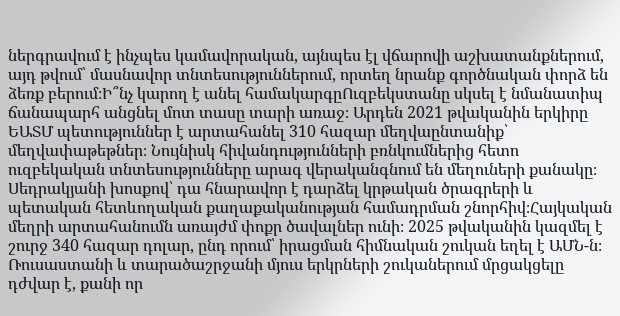ներգրավում է ինչպես կամավորական, այնպես էլ վճարովի աշխատանքներում, այդ թվում՝ մասնավոր տնտեսություններում, որտեղ նրանք գործնական փորձ են ձեռք բերում։Ի՞նչ կարող է անել համակարգըՈւզբեկստանը սկսել է նմանատիպ ճանապարհ անցնել մոտ տասը տարի առաջ։ Արդեն 2021 թվականին երկիրը ԵԱՏՄ պետություններ է արտահանել 310 հազար մեղվաընտանիք՝ մեղվափաթեթներ։ Նույնիսկ հիվանդությունների բռնկումներից հետո ուզբեկական տնտեսությունները արագ վերականգնում են մեղուների քանակը։ Սեդրակյանի խոսքով՝ դա հնարավոր է դարձել կրթական ծրագրերի և պետական հետևողական քաղաքականության համադրման շնորհիվ։Հայկական մեղրի արտահանումն առայժմ փոքր ծավալներ ունի։ 2025 թվականին կազմել է շուրջ 340 հազար դոլար, ընդ որում՝ իրացման հիմնական շուկան եղել է ԱՄՆ-ն։ Ռուսաստանի և տարածաշրջանի մյուս երկրների շուկաներում մրցակցելը դժվար է, քանի որ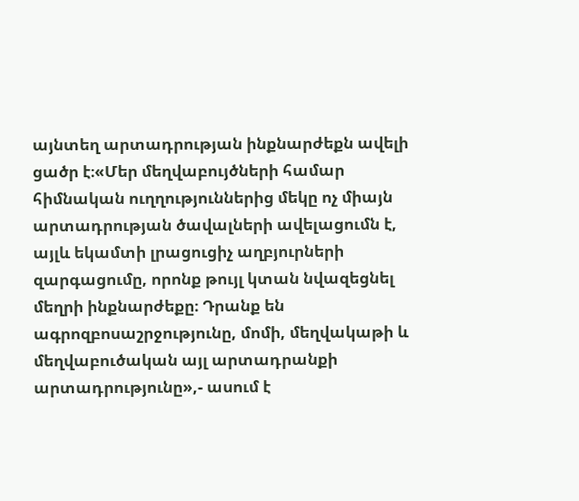այնտեղ արտադրության ինքնարժեքն ավելի ցածր է։«Մեր մեղվաբույծների համար հիմնական ուղղություններից մեկը ոչ միայն արտադրության ծավալների ավելացումն է, այլև եկամտի լրացուցիչ աղբյուրների զարգացումը, որոնք թույլ կտան նվազեցնել մեղրի ինքնարժեքը։ Դրանք են ագրոզբոսաշրջությունը, մոմի, մեղվակաթի և մեղվաբուծական այլ արտադրանքի արտադրությունը»,- ասում է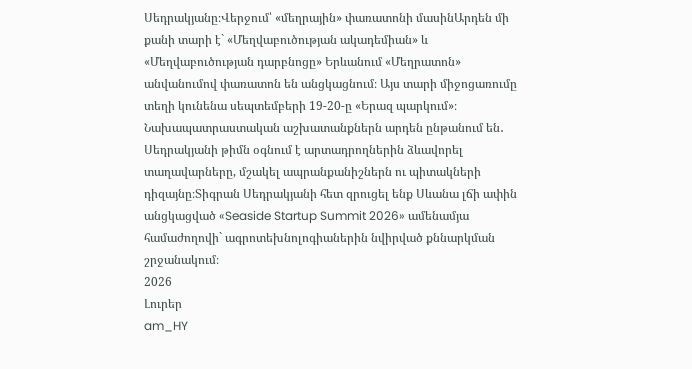Սեդրակյանը։Վերջում՝ «մեղրային» փառատոնի մասինԱրդեն մի քանի տարի է` «Մեղվաբուծության ակադեմիան» և «Մեղվաբուծության դարբնոցը» Երևանում «Մեղրատոն» անվանումով փառատոն են անցկացնում։ Այս տարի միջոցառումը տեղի կունենա սեպտեմբերի 19-20-ը «Երազ պարկում»։ Նախապատրաստական աշխատանքներն արդեն ընթանում են․ Սեդրակյանի թիմն օգնում է արտադրողներին ձևավորել տաղավարները, մշակել ապրանքանիշներն ու պիտակների դիզայնը։Տիգրան Սեդրակյանի հետ զրուցել ենք Սևանա լճի ափին անցկացված «Seaside Startup Summit 2026» ամենամյա համաժողովի` ագրոտեխնոլոգիաներին նվիրված քննարկման շրջանակում։
2026
Լուրեր
am_HY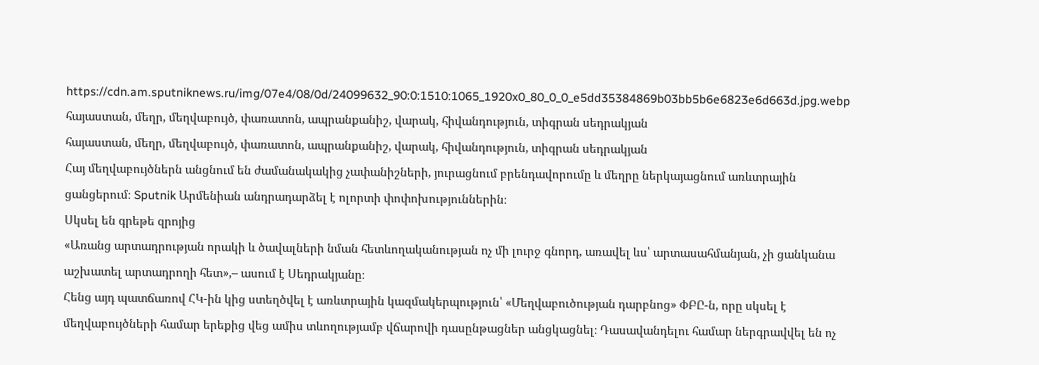https://cdn.am.sputniknews.ru/img/07e4/08/0d/24099632_90:0:1510:1065_1920x0_80_0_0_e5dd35384869b03bb5b6e6823e6d663d.jpg.webp
հայաստան, մեղր, մեղվաբույծ, փառատոն, ապրանքանիշ, վարակ, հիվանդություն, տիգրան սեդրակյան
հայաստան, մեղր, մեղվաբույծ, փառատոն, ապրանքանիշ, վարակ, հիվանդություն, տիգրան սեդրակյան
Հայ մեղվաբույծներն անցնում են ժամանակակից չափանիշների, յուրացնում բրենդավորումը և մեղրը ներկայացնում առևտրային ցանցերում։ Sputnik Արմենիան անդրադարձել է ոլորտի փոփոխություններին։
Սկսել են գրեթե զրոյից
«Առանց արտադրության որակի և ծավալների նման հետևողականության ոչ մի լուրջ գնորդ, առավել ևս՝ արտասահմանյան, չի ցանկանա աշխատել արտադրողի հետ»,– ասում է Սեդրակյանը։
Հենց այդ պատճառով ՀԿ-ին կից ստեղծվել է առևտրային կազմակերպություն՝ «Մեղվաբուծության դարբնոց» ՓԲԸ-ն, որը սկսել է մեղվաբույծների համար երեքից վեց ամիս տևողությամբ վճարովի դասընթացներ անցկացնել։ Դասավանդելու համար ներգրավվել են ոչ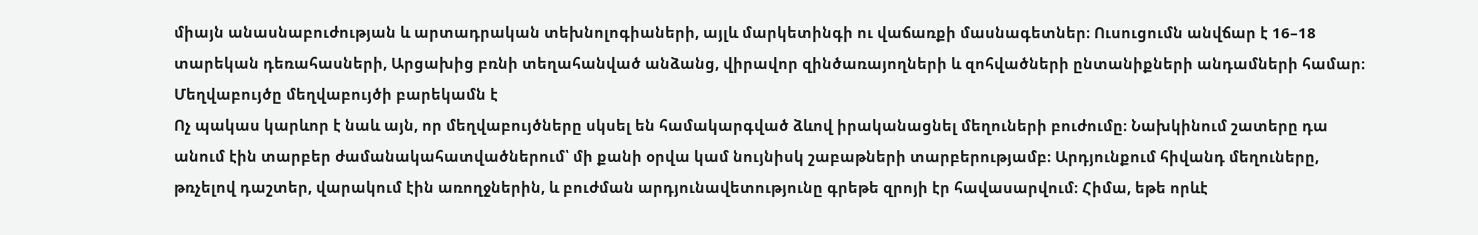միայն անասնաբուժության և արտադրական տեխնոլոգիաների, այլև մարկետինգի ու վաճառքի մասնագետներ։ Ուսուցումն անվճար է 16–18 տարեկան դեռահասների, Արցախից բռնի տեղահանված անձանց, վիրավոր զինծառայողների և զոհվածների ընտանիքների անդամների համար։
Մեղվաբույծը մեղվաբույծի բարեկամն է
Ոչ պակաս կարևոր է նաև այն, որ մեղվաբույծները սկսել են համակարգված ձևով իրականացնել մեղուների բուժումը։ Նախկինում շատերը դա անում էին տարբեր ժամանակահատվածներում՝ մի քանի օրվա կամ նույնիսկ շաբաթների տարբերությամբ։ Արդյունքում հիվանդ մեղուները, թռչելով դաշտեր, վարակում էին առողջներին, և բուժման արդյունավետությունը գրեթե զրոյի էր հավասարվում։ Հիմա, եթե որևէ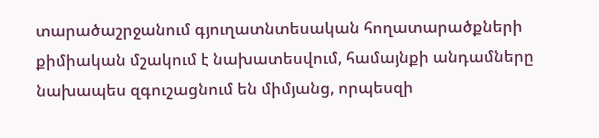տարածաշրջանում գյուղատնտեսական հողատարածքների քիմիական մշակում է նախատեսվում, համայնքի անդամները նախապես զգուշացնում են միմյանց, որպեսզի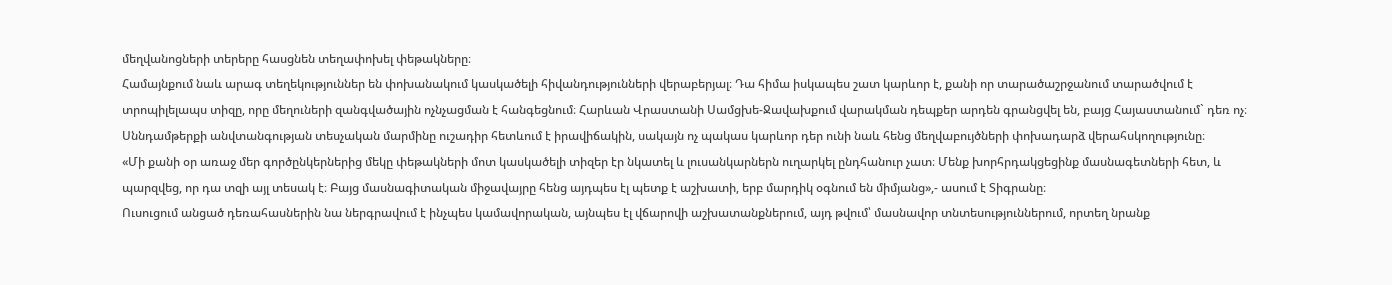մեղվանոցների տերերը հասցնեն տեղափոխել փեթակները։
Համայնքում նաև արագ տեղեկություններ են փոխանակում կասկածելի հիվանդությունների վերաբերյալ։ Դա հիմա իսկապես շատ կարևոր է, քանի որ տարածաշրջանում տարածվում է տրոպիլելապս տիզը, որը մեղուների զանգվածային ոչնչացման է հանգեցնում։ Հարևան Վրաստանի Սամցխե-Ջավախքում վարակման դեպքեր արդեն գրանցվել են, բայց Հայաստանում` դեռ ոչ։ Սննդամթերքի անվտանգության տեսչական մարմինը ուշադիր հետևում է իրավիճակին, սակայն ոչ պակաս կարևոր դեր ունի նաև հենց մեղվաբույծների փոխադարձ վերահսկողությունը։
«Մի քանի օր առաջ մեր գործընկերներից մեկը փեթակների մոտ կասկածելի տիզեր էր նկատել և լուսանկարներն ուղարկել ընդհանուր չատ։ Մենք խորհրդակցեցինք մասնագետների հետ, և պարզվեց, որ դա տզի այլ տեսակ է։ Բայց մասնագիտական միջավայրը հենց այդպես էլ պետք է աշխատի, երբ մարդիկ օգնում են միմյանց»,- ասում է Տիգրանը։
Ուսուցում անցած դեռահասներին նա ներգրավում է ինչպես կամավորական, այնպես էլ վճարովի աշխատանքներում, այդ թվում՝ մասնավոր տնտեսություններում, որտեղ նրանք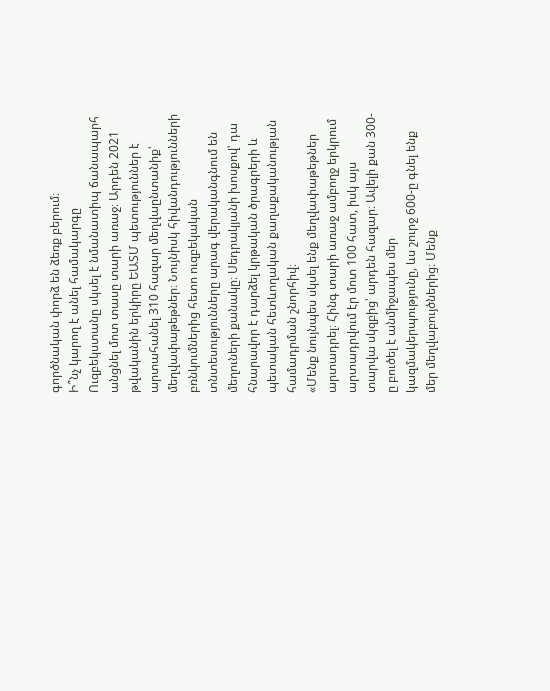գործնական փորձ են ձեռք բերում։
Ի՞նչ կարող է անել համակարգը
Ուզբեկստանը սկսել է նմանատիպ ճանապարհ անցնել մոտ տասը տարի առաջ։ Արդեն 2021 թվականին երկիրը ԵԱՏՄ պետություններ է արտահանել 310 հազար մեղվաընտանիք՝ մեղվափաթեթներ։ Նույնիսկ հիվանդությունների բռնկումներից հետո ուզբեկական տնտեսությունները արագ վերականգնում են մեղուների քանակը։ Սեդրակյանի խոսքով՝ դա հնարավոր է դարձել կրթական ծրագրերի և պետական հետևողական քաղաքականության համադրման շնորհիվ։
«Մենք նույնպես սկսել ենք մեղվափաթեթներ արտադրել։ Հինգ տարի առաջ ամբողջ երկրում արտադրվում էր մոտ 100 հատ, իսկ այս տարվա սկզբից՝ արդեն հազար։ Ավելի քան 300-ը բուծել է անմիջապես մեր կազմակերպությունը, ևս շուրջ 600-ը գնել ենք մեր մեղվաբույծներից։ Մենք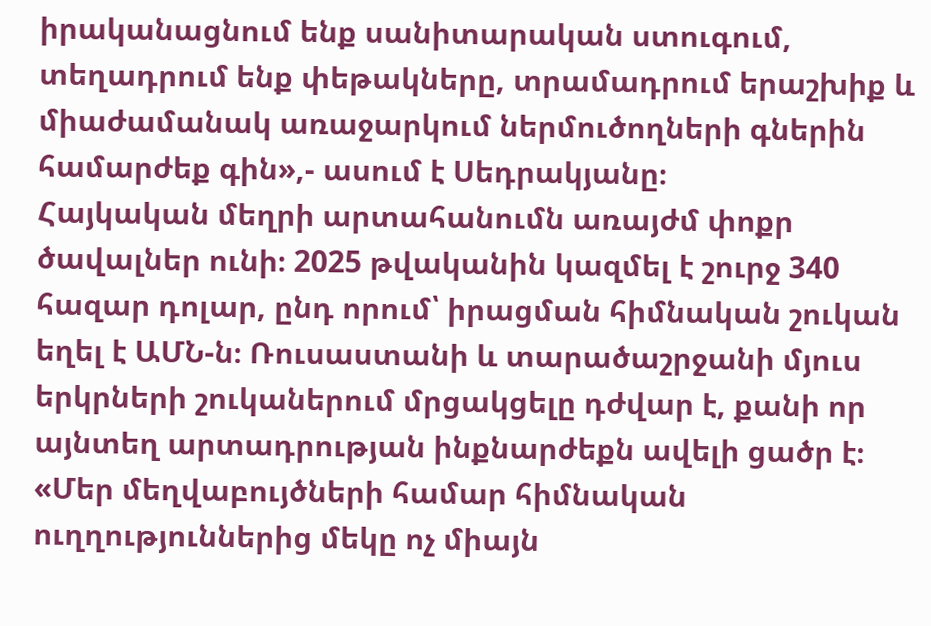իրականացնում ենք սանիտարական ստուգում, տեղադրում ենք փեթակները, տրամադրում երաշխիք և միաժամանակ առաջարկում ներմուծողների գներին համարժեք գին»,- ասում է Սեդրակյանը։
Հայկական մեղրի արտահանումն առայժմ փոքր ծավալներ ունի։ 2025 թվականին կազմել է շուրջ 340 հազար դոլար, ընդ որում՝ իրացման հիմնական շուկան եղել է ԱՄՆ-ն։ Ռուսաստանի և տարածաշրջանի մյուս երկրների շուկաներում մրցակցելը դժվար է, քանի որ այնտեղ արտադրության ինքնարժեքն ավելի ցածր է։
«Մեր մեղվաբույծների համար հիմնական ուղղություններից մեկը ոչ միայն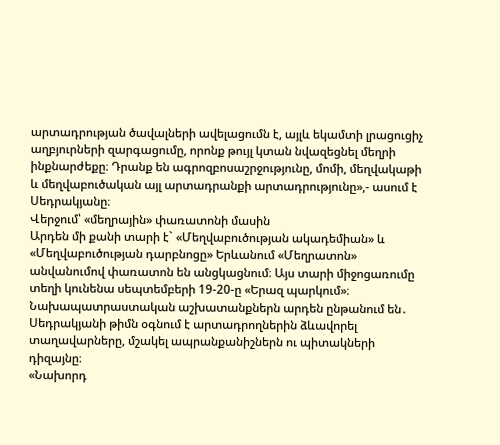արտադրության ծավալների ավելացումն է, այլև եկամտի լրացուցիչ աղբյուրների զարգացումը, որոնք թույլ կտան նվազեցնել մեղրի ինքնարժեքը։ Դրանք են ագրոզբոսաշրջությունը, մոմի, մեղվակաթի և մեղվաբուծական այլ արտադրանքի արտադրությունը»,- ասում է Սեդրակյանը։
Վերջում՝ «մեղրային» փառատոնի մասին
Արդեն մի քանի տարի է` «Մեղվաբուծության ակադեմիան» և «Մեղվաբուծության դարբնոցը» Երևանում «Մեղրատոն» անվանումով փառատոն են անցկացնում։ Այս տարի միջոցառումը տեղի կունենա սեպտեմբերի 19-20-ը «Երազ պարկում»։ Նախապատրաստական աշխատանքներն արդեն ընթանում են․ Սեդրակյանի թիմն օգնում է արտադրողներին ձևավորել տաղավարները, մշակել ապրանքանիշներն ու պիտակների դիզայնը։
«Նախորդ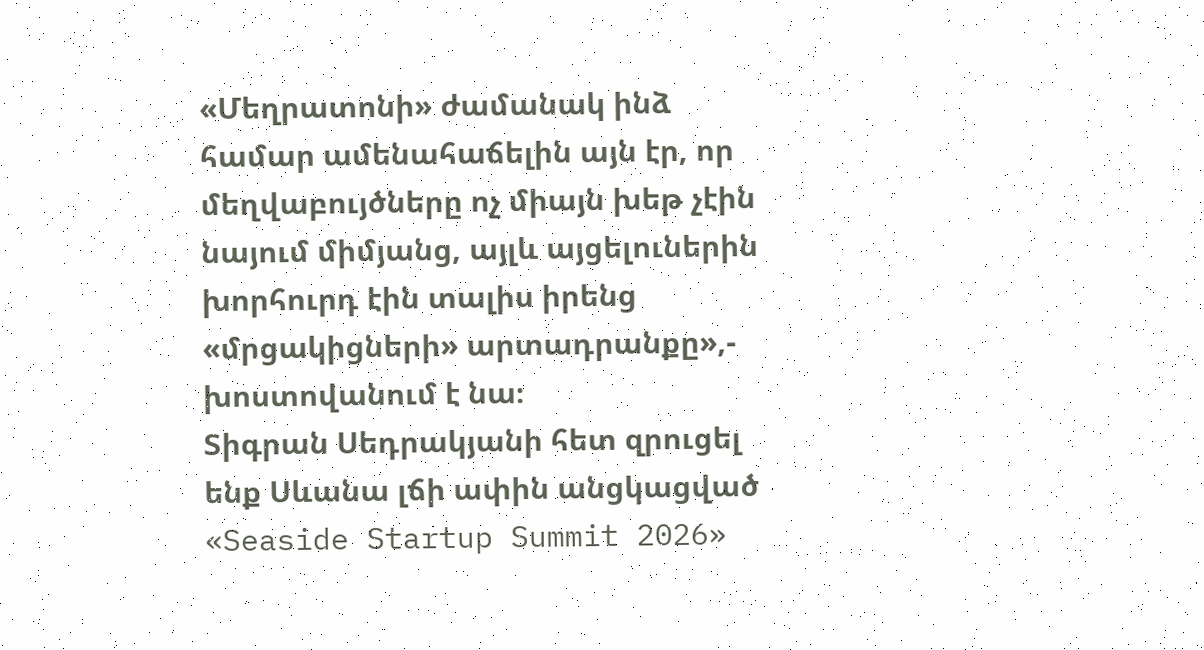«Մեղրատոնի» ժամանակ ինձ համար ամենահաճելին այն էր, որ մեղվաբույծները ոչ միայն խեթ չէին նայում միմյանց, այլև այցելուներին խորհուրդ էին տալիս իրենց «մրցակիցների» արտադրանքը»,- խոստովանում է նա։
Տիգրան Սեդրակյանի հետ զրուցել ենք Սևանա լճի ափին անցկացված «Seaside Startup Summit 2026»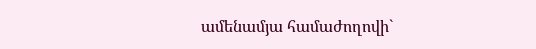ամենամյա համաժողովի`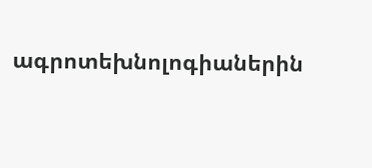ագրոտեխնոլոգիաներին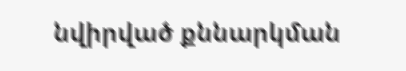նվիրված քննարկման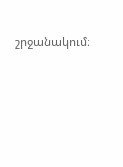շրջանակում։